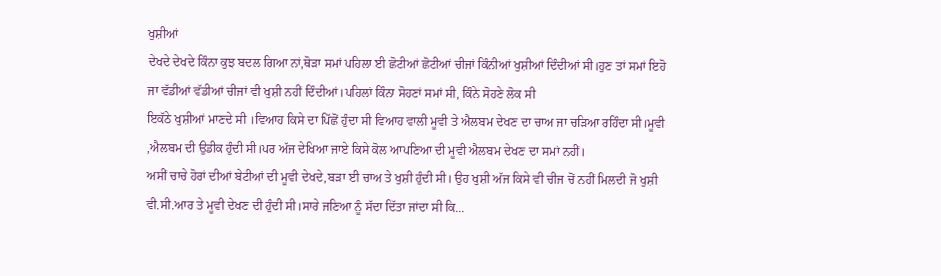ਖੁਸ਼ੀਆਂ
ਦੇਖਦੇ ਦੇਖਦੇ ਕਿੰਨਾ ਕੁਝ ਬਦਲ ਗਿਆ ਨਾਂ,ਥੋੜਾ ਸਮਾਂ ਪਹਿਲਾ ਈ ਛੋਟੀਆਂ ਛੋਟੀਆਂ ਚੀਜਾਂ ਕਿੰਨੀਆਂ ਖੁਸ਼ੀਆਂ ਦਿੰਦੀਆਂ ਸੀ।ਹੁਣ ਤਾਂ ਸਮਾਂ ਇਹੋ ਜਾ ਵੱਡੀਆਂ ਵੱਡੀਆਂ ਚੀਜਾਂ ਵੀ ਖੁਸ਼ੀ ਨਹੀਂ ਦਿੰਦੀਆਂ।ਪਹਿਲਾਂ ਕਿੰਨਾ ਸੋਹਣਾਂ ਸਮਾਂ ਸੀ, ਕਿੰਨੇ ਸੋਹਣੇ ਲੋਕ ਸੀ
ਇਕੱਠੇ ਖੁਸ਼ੀਆਂ ਮਾਣਦੇ ਸੀ ।ਵਿਆਹ ਕਿਸੇ ਦਾ ਪਿੱਛੋਂ ਹੁੰਦਾ ਸੀ ਵਿਆਹ ਵਾਲੀ ਮੂਵੀ ਤੇ ਐਲਬਮ ਦੇਖਣ ਦਾ ਚਾਅ ਜਾ ਚੜਿਆ ਰਹਿੰਦਾ ਸੀ।ਮੂਵੀ ,ਐਲਬਮ ਦੀ ਉਡੀਕ ਹੁੰਦੀ ਸੀ।ਪਰ ਅੱਜ ਦੇਖਿਆ ਜਾਏ ਕਿਸੇ ਕੋਲ ਆਪਣਿਆ ਦੀ ਮੂਵੀ ਐਲਬਮ ਦੇਖਣ ਦਾ ਸਮਾਂ ਨਹੀਂ।
ਅਸੀਂ ਚਾਚੇ ਹੋਰਾਂ ਦੀਆਂ ਬੇਟੀਆਂ ਦੀ ਮੂਵੀ ਦੇਖਦੇ,ਬੜਾ ਈ ਚਾਅ ਤੇ ਖੁਸ਼ੀ ਹੁੰਦੀ ਸੀ। ਉਹ ਖੁਸ਼ੀ ਅੱਜ ਕਿਸੇ ਵੀ ਚੀਜ ਚੋਂ ਨਹੀਂ ਮਿਲਦੀ ਜੋ ਖੁਸ਼ੀ ਵੀ.ਸੀ.ਆਰ ਤੇ ਮੂਵੀ ਦੇਖਣ ਦੀ ਹੁੰਦੀ ਸੀ।ਸਾਰੇ ਜਣਿਆ ਨੂੰ ਸੱਦਾ ਦਿੱਤਾ ਜਾਂਦਾ ਸੀ ਕਿ...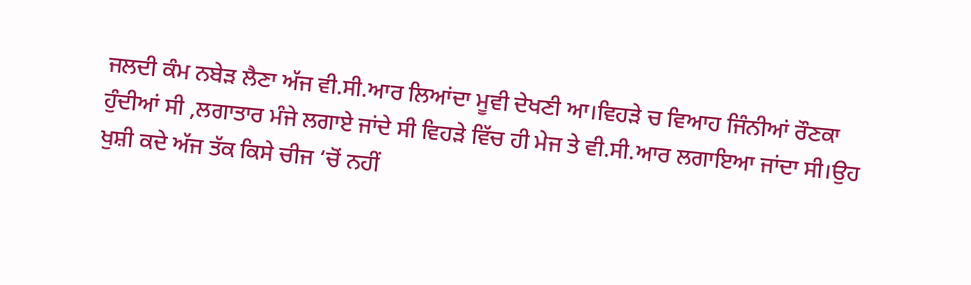ਜਲਦੀ ਕੰਮ ਨਬੇੜ ਲੈਣਾ ਅੱਜ ਵੀ.ਸੀ.ਆਰ ਲਿਆਂਦਾ ਮੂਵੀ ਦੇਖਣੀ ਆ।ਵਿਹੜੇ ਚ ਵਿਆਹ ਜਿੰਨੀਆਂ ਰੌਣਕਾ ਹੁੰਦੀਆਂ ਸੀ ,ਲਗਾਤਾਰ ਮੰਜੇ ਲਗਾਏ ਜਾਂਦੇ ਸੀ ਵਿਹੜੇ ਵਿੱਚ ਹੀ ਮੇਜ ਤੇ ਵੀ.ਸੀ.ਆਰ ਲਗਾਇਆ ਜਾਂਦਾ ਸੀ।ਉਹ ਖੁਸ਼ੀ ਕਦੇ ਅੱਜ ਤੱਕ ਕਿਸੇ ਚੀਜ ‘ਚੋਂ ਨਹੀਂ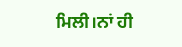ਮਿਲੀ।ਨਾਂ ਹੀ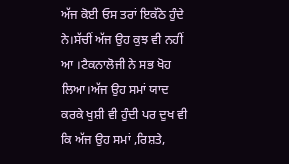ਅੱਜ ਕੋਈ ਓਸ ਤਰਾਂ ਇਕੱਠੇ ਹੁੰਦੇ ਨੇ।ਸੱਚੀਂ ਅੱਜ ਉਹ ਕੁਝ ਵੀ ਨਹੀਂ ਆ ।ਟੈਕਨਾਲੋਜੀ ਨੇ ਸਭ ਖੋਹ ਲਿਆ।ਅੱਜ ਉਹ ਸਮਾਂ ਯਾਦ ਕਰਕੇ ਖੁਸ਼ੀ ਵੀ ਹੁੰਦੀ ਪਰ ਦੁਖ ਵੀ ਕਿ ਅੱਜ ਉਹ ਸਮਾਂ ,ਰਿਸ਼ਤੇ,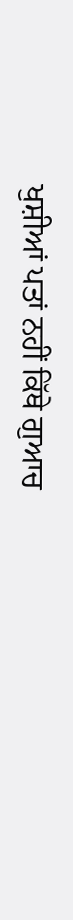ਖੁਸ਼ੀਆਂ ਪਤਾਂ ਨਹੀਂ ਕਿੱਥੇ ਗੁਆਚ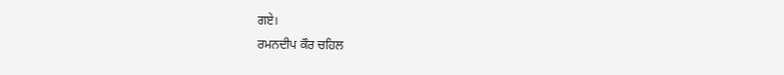ਗਏ।
ਰਮਨਦੀਪ ਕੌਰ ਚਹਿਲ